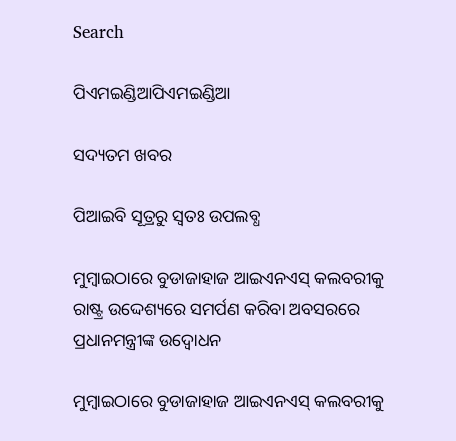Search

ପିଏମଇଣ୍ଡିଆପିଏମଇଣ୍ଡିଆ

ସଦ୍ୟତମ ଖବର

ପିଆଇବି ସୂତ୍ରରୁ ସ୍ବତଃ ଉପଲବ୍ଧ

ମୁମ୍ବାଇଠାରେ ବୁଡାଜାହାଜ ଆଇଏନଏସ୍ କଲବରୀକୁ ରାଷ୍ଟ୍ର ଉଦ୍ଦେଶ୍ୟରେ ସମର୍ପଣ କରିବା ଅବସରରେ ପ୍ରଧାନମନ୍ତ୍ରୀଙ୍କ ଉଦ୍ବୋଧନ

ମୁମ୍ବାଇଠାରେ ବୁଡାଜାହାଜ ଆଇଏନଏସ୍ କଲବରୀକୁ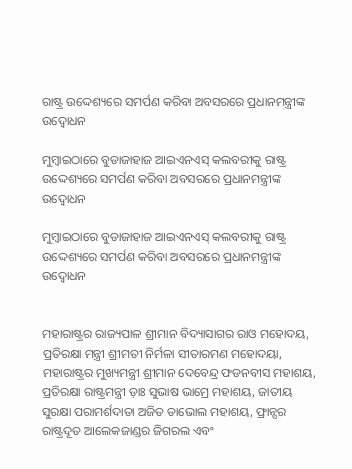ରାଷ୍ଟ୍ର ଉଦ୍ଦେଶ୍ୟରେ ସମର୍ପଣ କରିବା ଅବସରରେ ପ୍ରଧାନମନ୍ତ୍ରୀଙ୍କ ଉଦ୍ବୋଧନ

ମୁମ୍ବାଇଠାରେ ବୁଡାଜାହାଜ ଆଇଏନଏସ୍ କଲବରୀକୁ ରାଷ୍ଟ୍ର ଉଦ୍ଦେଶ୍ୟରେ ସମର୍ପଣ କରିବା ଅବସରରେ ପ୍ରଧାନମନ୍ତ୍ରୀଙ୍କ ଉଦ୍ବୋଧନ

ମୁମ୍ବାଇଠାରେ ବୁଡାଜାହାଜ ଆଇଏନଏସ୍ କଲବରୀକୁ ରାଷ୍ଟ୍ର ଉଦ୍ଦେଶ୍ୟରେ ସମର୍ପଣ କରିବା ଅବସରରେ ପ୍ରଧାନମନ୍ତ୍ରୀଙ୍କ ଉଦ୍ବୋଧନ


ମହାରାଷ୍ଟ୍ରର ରାଜ୍ୟପାଳ ଶ୍ରୀମାନ ବିଦ୍ୟାସାଗର ରାଓ ମହୋଦୟ, ପ୍ରତିରକ୍ଷା ମନ୍ତ୍ରୀ ଶ୍ରୀମତୀ ନିର୍ମଳା ସୀତାରମଣ ମହୋଦୟା, ମହାରାଷ୍ଟ୍ରର ମୁଖ୍ୟମନ୍ତ୍ରୀ ଶ୍ରୀମାନ ଦେବେନ୍ଦ୍ର ଫଡନବୀସ ମହାଶୟ, ପ୍ରତିରକ୍ଷା ରାଷ୍ଟ୍ରମନ୍ତ୍ରୀ ଡ଼ାଃ ସୁଭାଷ ଭାମ୍ରେ ମହାଶୟ, ଜାତୀୟ ସୁରକ୍ଷା ପରାମର୍ଶଦାତା ଅଜିତ ଡାଭୋଲ ମହାଶୟ, ଫ୍ରାନ୍ସର ରାଷ୍ଟ୍ରଦୂତ ଆଲେକଜାଣ୍ଡର ଜିଗରଲ ଏବଂ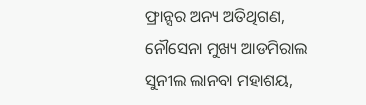ଫ୍ରାନ୍ସର ଅନ୍ୟ ଅତିଥିଗଣ, ନୌସେନା ମୁଖ୍ୟ ଆଡମିରାଲ ସୁନୀଲ ଲାନବା ମହାଶୟ,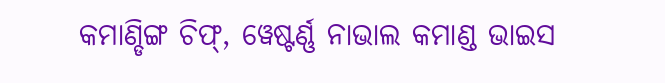କମାଣ୍ଡିଙ୍ଗ ଚିଫ୍, ୱେଷ୍ଟର୍ଣ୍ଣ ନାଭାଲ କମାଣ୍ଡ ଭାଇସ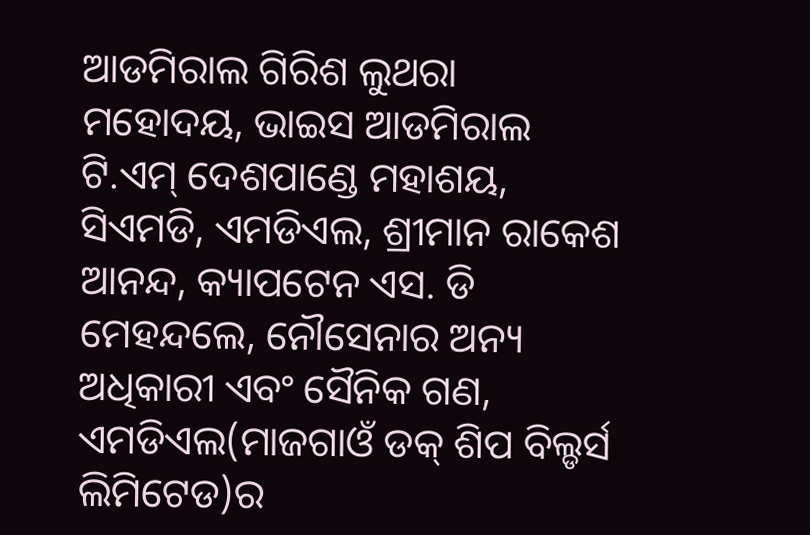ଆଡମିରାଲ ଗିରିଶ ଲୁଥରା ମହୋଦୟ, ଭାଇସ ଆଡମିରାଲ ଟି.ଏମ୍ ଦେଶପାଣ୍ଡେ ମହାଶୟ, ସିଏମଡି, ଏମଡିଏଲ, ଶ୍ରୀମାନ ରାକେଶ ଆନନ୍ଦ, କ୍ୟାପଟେନ ଏସ. ଡି ମେହନ୍ଦଲେ, ନୌସେନାର ଅନ୍ୟ ଅଧିକାରୀ ଏବଂ ସୈନିକ ଗଣ, ଏମଡିଏଲ(ମାଜଗାଓଁ ଡକ୍ ଶିପ ବିଲ୍ଡର୍ସ ଲିମିଟେଡ)ର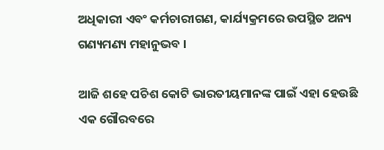ଅଧିକାରୀ ଏବଂ କର୍ମଚାରୀଗଣ, କାର୍ଯ୍ୟକ୍ରମରେ ଉପସ୍ଥିତ ଅନ୍ୟ ଗଣ୍ୟମଣ୍ୟ ମହାନୁଭବ ।

ଆଜି ଶହେ ପଚିଶ କୋଟି ଭାରତୀୟମାନଙ୍କ ପାଇଁ ଏହା ହେଉଛି ଏକ ଗୌରବରେ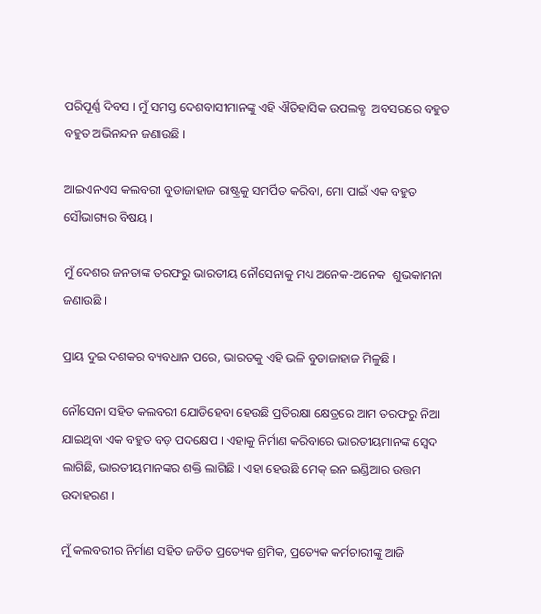ପରିପୂର୍ଣ୍ଣ ଦିବସ । ମୁଁ ସମସ୍ତ ଦେଶବାସୀମାନଙ୍କୁ ଏହି ଐତିହାସିକ ଉପଲବ୍ଧ  ଅବସରରେ ବହୁତ ବହୁତ ଅଭିନନ୍ଦନ ଜଣାଉଛି ।

ଆଇଏନଏସ କଲବରୀ ବୁଡାଜାହାଜ ରାଷ୍ଟ୍ରକୁ ସମର୍ପିତ କରିବା, ମୋ ପାଇଁ ଏକ ବହୁତ ସୌଭାଗ୍ୟର ବିଷୟ ।

ମୁଁ ଦେଶର ଜନତାଙ୍କ ତରଫରୁ ଭାରତୀୟ ନୌସେନାକୁ ମଧ୍ୟ ଅନେକ-ଅନେକ  ଶୁଭକାମନା ଜଣାଉଛି ।

ପ୍ରାୟ ଦୁଇ ଦଶକର ବ୍ୟବଧାନ ପରେ, ଭାରତକୁ ଏହି ଭଳି ବୁଡାଜାହାଜ ମିଳୁଛି ।

ନୌସେନା ସହିତ କଲବରୀ ଯୋଡିହେବା ହେଉଛି ପ୍ରତିରକ୍ଷା କ୍ଷେତ୍ରରେ ଆମ ତରଫରୁ ନିଆ ଯାଇଥିବା ଏକ ବହୁତ ବଡ଼ ପଦକ୍ଷେପ । ଏହାକୁ ନିର୍ମାଣ କରିବାରେ ଭାରତୀୟମାନଙ୍କ ସ୍ୱେଦ ଲାଗିଛି, ଭାରତୀୟମାନଙ୍କର ଶକ୍ତି ଲାଗିଛି । ଏହା ହେଉଛି ମେକ୍ ଇନ ଇଣ୍ଡିଆର ଉତ୍ତମ ଉଦାହରଣ ।

ମୁଁ କଲବରୀର ନିର୍ମାଣ ସହିତ ଜଡିତ ପ୍ରତ୍ୟେକ ଶ୍ରମିକ, ପ୍ରତ୍ୟେକ କର୍ମଚାରୀଙ୍କୁ ଆଜି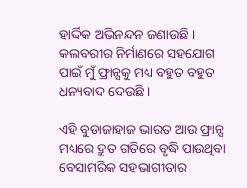ହାର୍ଦ୍ଦିକ ଅଭିନନ୍ଦନ ଜଣାଉଛି । କଲବରୀର ନିର୍ମାଣରେ ସହଯୋଗ ପାଇଁ ମୁଁ ଫ୍ରାନ୍ସକୁ ମଧ୍ୟ ବହୁତ ବହୁତ ଧନ୍ୟବାଦ ଦେଉଛି ।

ଏହି ବୁଡାଜାହାଜ ଭାରତ ଆଉ ଫ୍ରାନ୍ସ ମଧ୍ୟରେ ଦ୍ରୁତ ଗତିରେ ବୃଦ୍ଧି ପାଉଥିବା ବେସାମରିକ ସହଭାଗୀତାର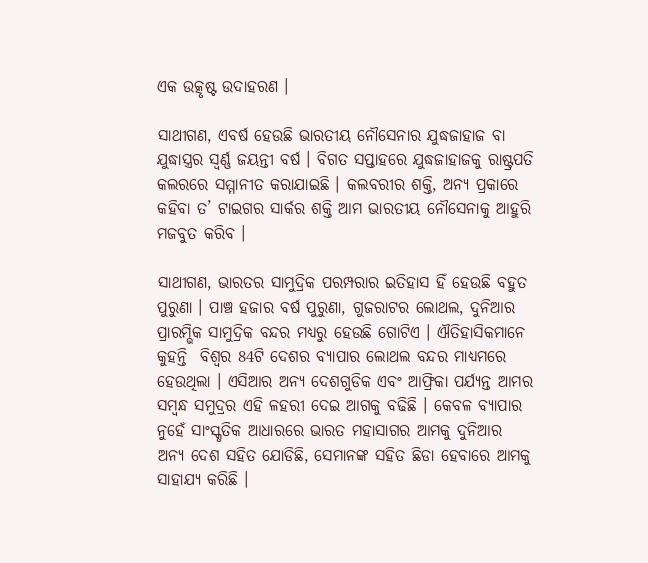ଏକ ଉତ୍କୃଷ୍ଟ ଉଦାହରଣ ।

ସାଥୀଗଣ, ଏବର୍ଷ ହେଉଛି ଭାରତୀୟ ନୌସେନାର ଯୁଦ୍ଧଜାହାଜ ବା ଯୁଦ୍ଧାସ୍ତ୍ରର ସ୍ୱର୍ଣ୍ଣ ଜୟନ୍ତୀ ବର୍ଷ । ବିଗତ ସପ୍ତାହରେ ଯୁଦ୍ଧଜାହାଜକୁ ରାଷ୍ଟ୍ରପତି କଲରରେ ସମ୍ମାନୀତ କରାଯାଇଛି । କଲବରୀର ଶକ୍ତି, ଅନ୍ୟ ପ୍ରକାରେ କହିବା ତ’ ଟାଇଗର ସାର୍କର ଶକ୍ତି ଆମ ଭାରତୀୟ ନୌସେନାକୁ ଆହୁରି ମଜବୁତ କରିବ ।

ସାଥୀଗଣ, ଭାରତର ସାମୁଦ୍ରିକ ପରମ୍ପରାର ଇତିହାସ ହିଁ ହେଉଛି ବହୁତ ପୁରୁଣା । ପାଞ୍ଚ ହଜାର ବର୍ଷ ପୁରୁଣା, ଗୁଜରାଟର ଲୋଥଲ, ଦୁନିଆର ପ୍ରାରମ୍ଭିକ ସାମୁଦ୍ରିକ ବନ୍ଦର ମଧ୍ୟରୁ ହେଉଛି ଗୋଟିଏ । ଐତିହାସିକମାନେ କୁହନ୍ତି  ବିଶ୍ୱର 84ଟି ଦେଶର ବ୍ୟାପାର ଲୋଥଲ ବନ୍ଦର ମାଧ୍ୟମରେ ହେଉଥିଲା । ଏସିଆର ଅନ୍ୟ ଦେଶଗୁଡିକ ଏବଂ ଆଫ୍ରିକା ପର୍ଯ୍ୟନ୍ତ ଆମର ସମ୍ବନ୍ଧ ସମୁଦ୍ରର ଏହି ଳହରୀ ଦେଇ ଆଗକୁ ବଢିଛି । କେବଳ ବ୍ୟାପାର ନୁହେଁ ସାଂସ୍କୃତିକ ଆଧାରରେ ଭାରତ ମହାସାଗର ଆମକୁ ଦୁନିଆର ଅନ୍ୟ ଦେଶ ସହିତ ଯୋଡିଛି, ସେମାନଙ୍କ ସହିତ ଛିଡା ହେବାରେ ଆମକୁ ସାହାଯ୍ୟ କରିଛି ।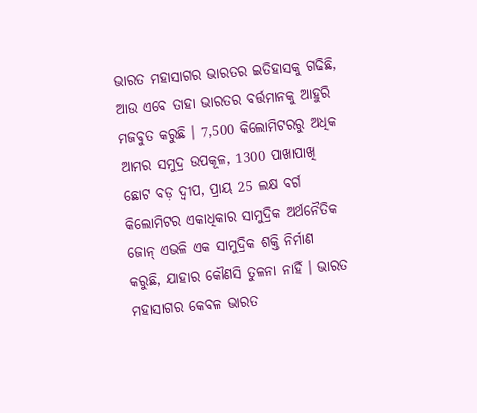ଭାରତ ମହାସାଗର ଭାରତର ଇତିହାସକୁ ଗଢିଛି, ଆଉ ଏବେ ତାହା ଭାରତର ବର୍ତ୍ତମାନକୁ ଆହୁରି ମଜବୁତ କରୁଛି । 7,500 କିଲୋମିଟରରୁ ଅଧିକ ଆମର ସମୁଦ୍ର ଉପକୂଳ, 1300 ପାଖାପାଖି ଛୋଟ ବଡ଼ ଦ୍ୱୀପ, ପ୍ରାୟ 25 ଲକ୍ଷ ବର୍ଗ କିଲୋମିଟର ଏକାଧିକାର ସାମୁଦ୍ରିକ ଅର୍ଥନୈତିକ ଜୋନ୍ ଏଭଳି ଏକ ସାମୁଦ୍ରିକ ଶକ୍ତି ନିର୍ମାଣ କରୁଛି, ଯାହାର କୌଣସି ତୁଳନା ନାହିଁ । ଭାରତ ମହାସାଗର କେବଳ ଭାରତ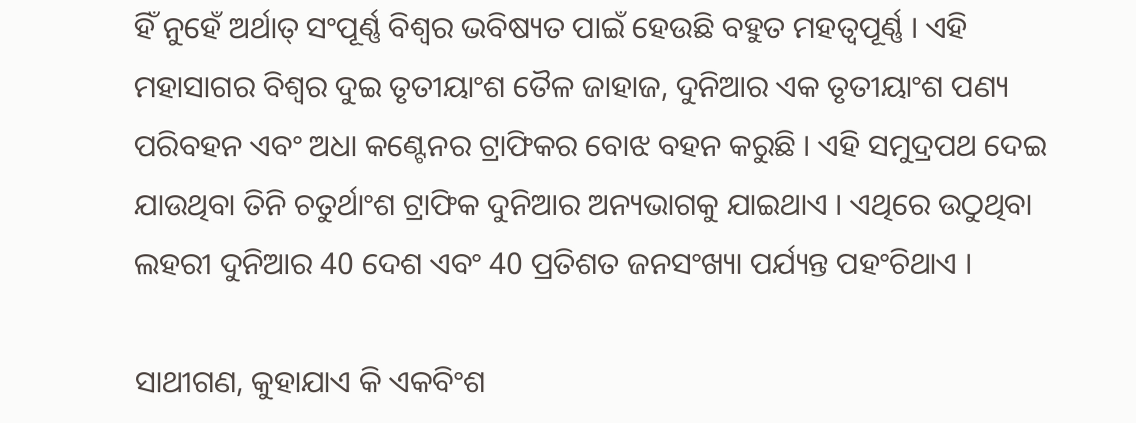ହିଁ ନୁହେଁ ଅର୍ଥାତ୍ ସଂପୂର୍ଣ୍ଣ ବିଶ୍ୱର ଭବିଷ୍ୟତ ପାଇଁ ହେଉଛି ବହୁତ ମହତ୍ୱପୂର୍ଣ୍ଣ । ଏହି ମହାସାଗର ବିଶ୍ୱର ଦୁଇ ତୃତୀୟାଂଶ ତୈଳ ଜାହାଜ, ଦୁନିଆର ଏକ ତୃତୀୟାଂଶ ପଣ୍ୟ ପରିବହନ ଏବଂ ଅଧା କଣ୍ଟେନର ଟ୍ରାଫିକର ବୋଝ ବହନ କରୁଛି । ଏହି ସମୁଦ୍ରପଥ ଦେଇ ଯାଉଥିବା ତିନି ଚତୁର୍ଥାଂଶ ଟ୍ରାଫିକ ଦୁନିଆର ଅନ୍ୟଭାଗକୁ ଯାଇଥାଏ । ଏଥିରେ ଉଠୁଥିବା ଲହରୀ ଦୁନିଆର 40 ଦେଶ ଏବଂ 40 ପ୍ରତିଶତ ଜନସଂଖ୍ୟା ପର୍ଯ୍ୟନ୍ତ ପହଂଚିଥାଏ ।

ସାଥୀଗଣ, କୁହାଯାଏ କି ଏକବିଂଶ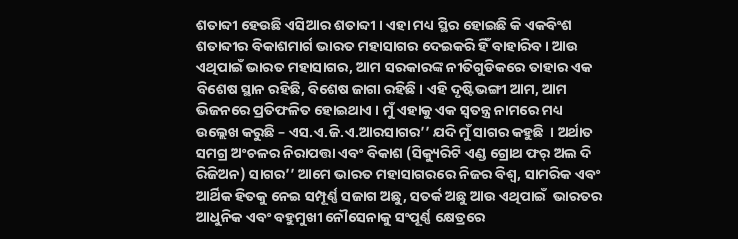ଶତାବ୍ଦୀ ହେଉଛି ଏସିଆର ଶତାବ୍ଦୀ । ଏହା ମଧ୍ୟ ସ୍ଥିର ହୋଇଛି କି ଏକବିଂଶ ଶତାବ୍ଦୀର ବିକାଶମାର୍ଗ ଭାରତ ମହାସାଗର ଦେଇକରି ହିଁ ବାହାରିବ । ଆଉ ଏଥିପାଇଁ ଭାରତ ମହାସାଗର, ଆମ ସରକାରଙ୍କ ନୀତିଗୁଡିକରେ ତାହାର ଏକ ବିଶେଷ ସ୍ଥାନ ରହିଛି, ବିଶେଷ ଜାଗା ରହିଛି । ଏହି ଦୃଷ୍ଟିଭଙ୍ଗୀ ଆମ, ଆମ ଭିଜନରେ ପ୍ରତିଫଳିତ ହୋଇଥାଏ । ମୁଁ ଏହାକୁ ଏକ ସ୍ୱତନ୍ତ୍ର ନାମରେ ମଧ୍ୟ ଉଲ୍ଲେଖ କରୁଛି – ଏସ.ଏ.ଜି.ଏ.ଆରସାଗର’’ ଯଦି ମୁଁ ସାଗର କହୁଛି  । ଅର୍ଥାତ ସମଗ୍ର ଅଂଚଳର ନିରାପତ୍ତା ଏବଂ ବିକାଶ (ସିକ୍ୟୁରିଟି ଏଣ୍ଡ ଗ୍ରୋଥ ଫର୍ ଅଲ ଦି ରିଜିଅନ) ସାଗର’’ ଆମେ ଭାରତ ମହାସାଗରରେ ନିଜର ବିଶ୍ୱ, ସାମରିକ ଏବଂ ଆର୍ଥିକ ହିତକୁ ନେଇ ସମ୍ପୂର୍ଣ୍ଣ ସଜାଗ ଅଛୁ, ସତର୍କ ଅଛୁ ଆଉ ଏଥିପାଇଁ  ଭାରତର ଆଧୁନିକ ଏବଂ ବହୁମୁଖୀ ନୌସେନାକୁ ସଂପୂର୍ଣ୍ଣ କ୍ଷେତ୍ରରେ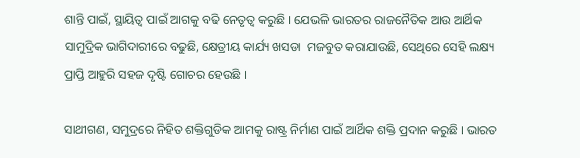ଶାନ୍ତି ପାଇଁ, ସ୍ଥାୟିତ୍ୱ ପାଇଁ ଆଗକୁ ବଢି ନେତୃତ୍ୱ କରୁଛି । ଯେଭଳି ଭାରତର ରାଜନୈତିକ ଆଉ ଆର୍ଥିକ ସାମୁଦ୍ରିକ ଭାଗିଦାରୀରେ ବଢୁଛି, କ୍ଷେତ୍ରୀୟ କାର୍ଯ୍ୟ ଖସଡା  ମଜବୁତ କରାଯାଉଛି, ସେଥିରେ ସେହି ଲକ୍ଷ୍ୟ ପ୍ରାପ୍ତି ଆହୁରି ସହଜ ଦୃଷ୍ଟି ଗୋଚର ହେଉଛି ।

ସାଥୀଗଣ, ସମୁଦ୍ରରେ ନିହିତ ଶକ୍ତିଗୁଡିକ ଆମକୁ ରାଷ୍ଟ୍ର ନିର୍ମାଣ ପାଇଁ ଆର୍ଥିକ ଶକ୍ତି ପ୍ରଦାନ କରୁଛି । ଭାରତ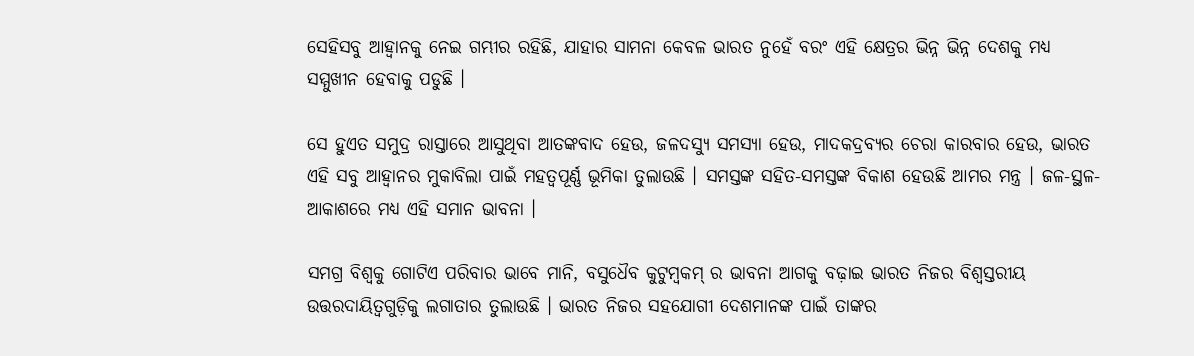ସେହିସବୁ ଆହ୍ୱାନକୁ ନେଇ ଗମ୍ଭୀର ରହିଛି, ଯାହାର ସାମନା କେବଳ ଭାରତ ନୁହେଁ ବରଂ ଏହି କ୍ଷେତ୍ରର ଭିନ୍ନ ଭିନ୍ନ ଦେଶକୁ ମଧ୍ୟ ସମ୍ମୁଖୀନ ହେବାକୁ ପଡୁଛି ।

ସେ ହୁଏତ ସମୁଦ୍ର ରାସ୍ତାରେ ଆସୁଥିବା ଆତଙ୍କବାଦ ହେଉ, ଜଳଦସ୍ୟୁ ସମସ୍ୟା ହେଉ, ମାଦକଦ୍ରବ୍ୟର ଚେରା କାରବାର ହେଉ, ଭାରତ ଏହି ସବୁ ଆହ୍ୱାନର ମୁକାବିଲା ପାଇଁ ମହତ୍ୱପୂର୍ଣ୍ଣ ଭୂମିକା ତୁଲାଉଛି । ସମସ୍ତଙ୍କ ସହିତ-ସମସ୍ତଙ୍କ ବିକାଶ ହେଉଛି ଆମର ମନ୍ତ୍ର । ଜଳ-ସ୍ଥଳ-ଆକାଶରେ ମଧ୍ୟ ଏହି ସମାନ ଭାବନା ।

ସମଗ୍ର ବିଶ୍ୱକୁ ଗୋଟିଏ ପରିବାର ଭାବେ ମାନି, ବସୁଧୈବ କୁଟୁମ୍ବକମ୍ ର ଭାବନା ଆଗକୁ ବଢ଼ାଇ ଭାରତ ନିଜର ବିଶ୍ୱସ୍ତରୀୟ ଉତ୍ତରଦାୟିତ୍ୱଗୁଡ଼ିକୁ ଲଗାତାର ତୁଲାଉଛି । ଭାରତ ନିଜର ସହଯୋଗୀ ଦେଶମାନଙ୍କ ପାଇଁ ତାଙ୍କର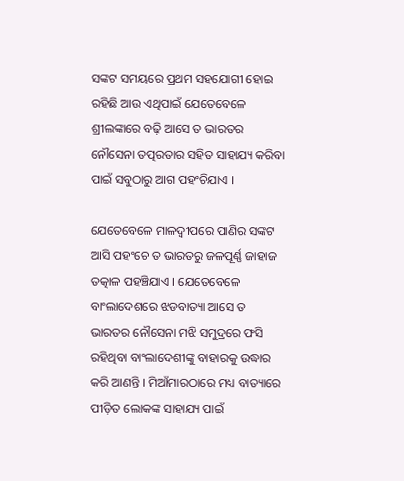ସଙ୍କଟ ସମୟରେ ପ୍ରଥମ ସହଯୋଗୀ ହୋଇ ରହିଛି ଆଉ ଏଥିପାଇଁ ଯେତେବେଳେ ଶ୍ରୀଲଙ୍କାରେ ବଢ଼ି ଆସେ ତ ଭାରତର ନୌସେନା ତତ୍ପରତାର ସହିତ ସାହାଯ୍ୟ କରିବା ପାଇଁ ସବୁଠାରୁ ଆଗ ପହଂଚିଯାଏ ।

ଯେତେବେଳେ ମାଳଦ୍ୱୀପରେ ପାଣିର ସଙ୍କଟ ଆସି ପହଂଚେ ତ ଭାରତରୁ ଜଳପୂର୍ଣ୍ଣ ଜାହାଜ ତତ୍କାଳ ପହଞ୍ଚିଯାଏ । ଯେତେବେଳେ ବାଂଲାଦେଶରେ ଝଡବାତ୍ୟା ଆସେ ତ ଭାରତର ନୌସେନା ମଝି ସମୁଦ୍ରରେ ଫସି ରହିଥିବା ବାଂଲାଦେଶୀଙ୍କୁ ବାହାରକୁ ଉଦ୍ଧାର କରି ଆଣନ୍ତି । ମିଆଁମାରଠାରେ ମଧ୍ୟ ବାତ୍ୟାରେ ପୀଡ଼ିତ ଲୋକଙ୍କ ସାହାଯ୍ୟ ପାଇଁ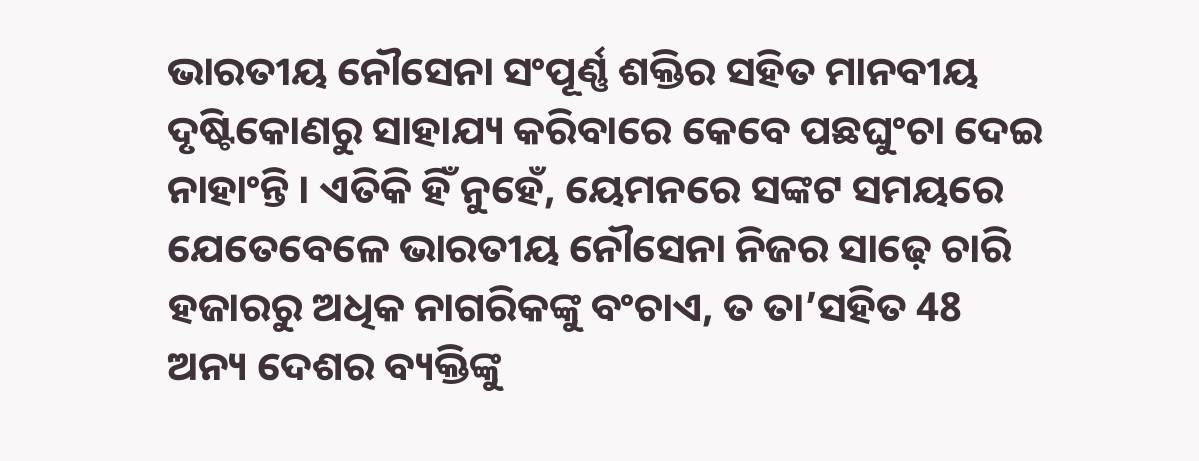ଭାରତୀୟ ନୌସେନା ସଂପୂର୍ଣ୍ଣ ଶକ୍ତିର ସହିତ ମାନବୀୟ ଦୃଷ୍ଟିକୋଣରୁ ସାହାଯ୍ୟ କରିବାରେ କେବେ ପଛଘୁଂଚା ଦେଇ ନାହାଂନ୍ତି । ଏତିକି ହିଁ ନୁହେଁ, ୟେମନରେ ସଙ୍କଟ ସମୟରେ ଯେତେବେଳେ ଭାରତୀୟ ନୌସେନା ନିଜର ସାଢ଼େ ଚାରି ହଜାରରୁ ଅଧିକ ନାଗରିକଙ୍କୁ ବଂଚାଏ, ତ ତା’ସହିତ 48 ଅନ୍ୟ ଦେଶର ବ୍ୟକ୍ତିଙ୍କୁ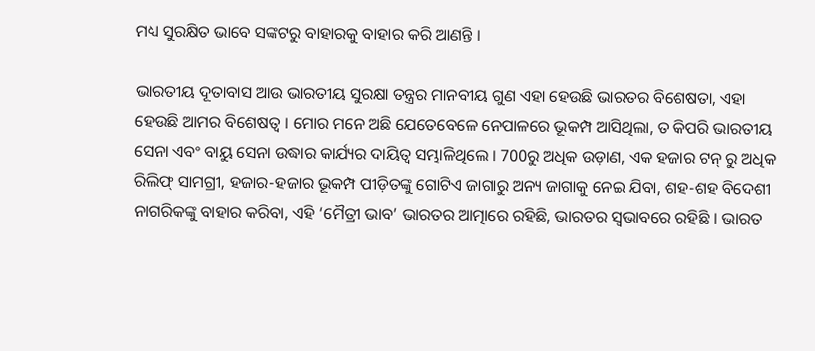ମଧ୍ୟ ସୁରକ୍ଷିତ ଭାବେ ସଙ୍କଟରୁ ବାହାରକୁ ବାହାର କରି ଆଣନ୍ତି ।

ଭାରତୀୟ ଦୂତାବାସ ଆଉ ଭାରତୀୟ ସୁରକ୍ଷା ତନ୍ତ୍ରର ମାନବୀୟ ଗୁଣ ଏହା ହେଉଛି ଭାରତର ବିଶେଷତା, ଏହା ହେଉଛି ଆମର ବିଶେଷତ୍ୱ । ମୋର ମନେ ଅଛି ଯେତେବେଳେ ନେପାଳରେ ଭୂକମ୍ପ ଆସିଥିଲା, ତ କିପରି ଭାରତୀୟ ସେନା ଏବଂ ବାୟୁ ସେନା ଉଦ୍ଧାର କାର୍ଯ୍ୟର ଦାୟିତ୍ୱ ସମ୍ଭାଳିଥିଲେ । 700ରୁ ଅଧିକ ଉଡ଼ାଣ, ଏକ ହଜାର ଟନ୍ ରୁ ଅଧିକ ରିଲିଫ୍ ସାମଗ୍ରୀ, ହଜାର-ହଜାର ଭୂକମ୍ପ ପୀଡ଼ିତଙ୍କୁ ଗୋଟିଏ ଜାଗାରୁ ଅନ୍ୟ ଜାଗାକୁ ନେଇ ଯିବା, ଶହ-ଶହ ବିଦେଶୀ ନାଗରିକଙ୍କୁ ବାହାର କରିବା, ଏହି ‘ମୈତ୍ରୀ ଭାବ’ ଭାରତର ଆତ୍ମାରେ ରହିଛି, ଭାରତର ସ୍ୱଭାବରେ ରହିଛି । ଭାରତ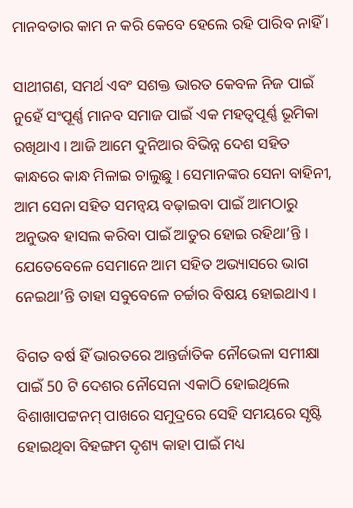ମାନବତାର କାମ ନ କରି କେବେ ହେଲେ ରହି ପାରିବ ନାହିଁ ।

ସାଥୀଗଣ, ସମର୍ଥ ଏବଂ ସଶକ୍ତ ଭାରତ କେବଳ ନିଜ ପାଇଁ ନୁହେଁ ସଂପୂର୍ଣ୍ଣ ମାନବ ସମାଜ ପାଇଁ ଏକ ମହତ୍ୱପୂର୍ଣ୍ଣ ଭୂମିକା ରଖିଥାଏ । ଆଜି ଆମେ ଦୁନିଆର ବିଭିନ୍ନ ଦେଶ ସହିତ କାନ୍ଧରେ କାନ୍ଧ ମିଳାଇ ଚାଲୁଛୁ । ସେମାନଙ୍କର ସେନା ବାହିନୀ, ଆମ ସେନା ସହିତ ସମନ୍ୱୟ ବଢ଼ାଇବା ପାଇଁ ଆମଠାରୁ ଅନୁଭବ ହାସଲ କରିବା ପାଇଁ ଆତୁର ହୋଇ ରହିଥା’ନ୍ତି । ଯେତେବେଳେ ସେମାନେ ଆମ ସହିତ ଅଭ୍ୟାସରେ ଭାଗ ନେଇଥା’ନ୍ତି ତାହା ସବୁବେଳେ ଚର୍ଚ୍ଚାର ବିଷୟ ହୋଇଥାଏ ।

ବିଗତ ବର୍ଷ ହିଁ ଭାରତରେ ଆନ୍ତର୍ଜାତିକ ନୌଭେଳା ସମୀକ୍ଷା ପାଇଁ 50 ଟି ଦେଶର ନୌସେନା ଏକାଠି ହୋଇଥିଲେ ବିଶାଖାପଟ୍ଟନମ୍ ପାଖରେ ସମୁଦ୍ରରେ ସେହି ସମୟରେ ସୃଷ୍ଟି ହୋଇଥିବା ବିହଙ୍ଗମ ଦୃଶ୍ୟ କାହା ପାଇଁ ମଧ୍ୟ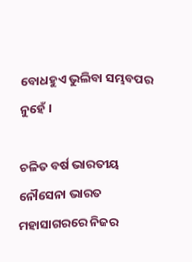ବୋଧହୁଏ ଭୁଲିବା ସମ୍ଭବପର ନୁହେଁ ।

ଚଳିତ ବର୍ଷ ଭାରତୀୟ ନୌସେନା ଭାରତ ମହାସାଗରରେ ନିଜର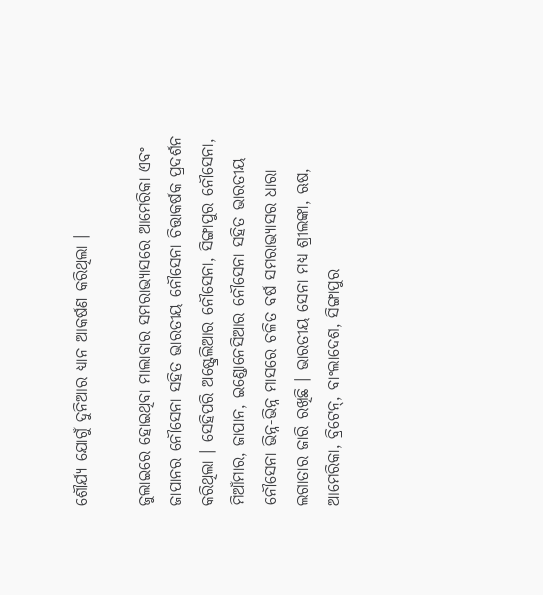ଶୌର୍ଯ୍ୟ ଯୋଗୁଁ ଦୁନିଆର ଧ୍ୟାନ ଆକର୍ଷଣ କରିଥିଲା ।

ଜୁଲାଇରେ ହୋଇଥିବା ମାଲାବାର ସମରାଭ୍ୟାସରେ ଆମେରିକା ଏବଂ ଜାପାନର ନୌସେନା ସହିତ ଭାରତୀୟ ନୌସେନା ଚିତ୍ତାକର୍ଷକ ପ୍ରଦର୍ଶନ କରିଥିଲା । ସେହିପରି ଅଷ୍ଟ୍ରେଲିଆର ନୌସେନା, ସିଙ୍ଗାପୁର ନୌସେନା, ମିଆଁମାର, ଜାପାନ, ଇଣ୍ଡୋନେସିଆର ନୌସେନା ସହିତ ଭାରତୀୟ ନୌସେନା ଭିନ୍ନ-ଭିନ୍ନ ମାସରେ ଚଳିତ ବର୍ଷ ସମରାଭ୍ୟାସର ଧାରା ଲଗାତାର ଜାରି ରଖିଛି । ଭାରତୀୟ ସେନା ମଧ୍ୟ ଶ୍ରୀଲଙ୍କା, ଋଷ, ଆମେରିକା, ବ୍ରିଟେନ୍, ବାଂଲାଦେଶ, ସିଙ୍ଗାପୁର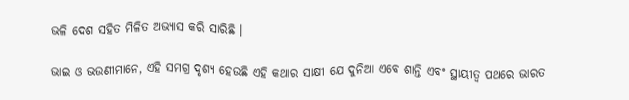ଭଳି ଦେଶ ସହିତ ମିଳିତ ଅଭ୍ୟାସ କରି ସାରିଛି ।

ଭାଇ ଓ ଭଉଣୀମାନେ, ଏହି ସମଗ୍ର ଦୃଶ୍ୟ ହେଉଛି ଏହି କଥାର ସାକ୍ଷୀ ଯେ ଦୁନିଆ ଏବେ ଶାନ୍ତି ଏବଂ ସ୍ଥାୟୀତ୍ୱ ପଥରେ ଭାରତ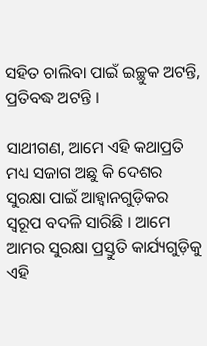ସହିତ ଚାଲିବା ପାଇଁ ଇଚ୍ଛୁକ ଅଟନ୍ତି, ପ୍ରତିବଦ୍ଧ ଅଟନ୍ତି ।

ସାଥୀଗଣ, ଆମେ ଏହି କଥାପ୍ରତି ମଧ୍ୟ ସଜାଗ ଅଛୁ କି ଦେଶର ସୁରକ୍ଷା ପାଇଁ ଆହ୍ୱାନଗୁଡ଼ିକର ସ୍ୱରୂପ ବଦଳି ସାରିଛି । ଆମେ ଆମର ସୁରକ୍ଷା ପ୍ରସ୍ତୁତି କାର୍ଯ୍ୟଗୁଡ଼ିକୁ ଏହି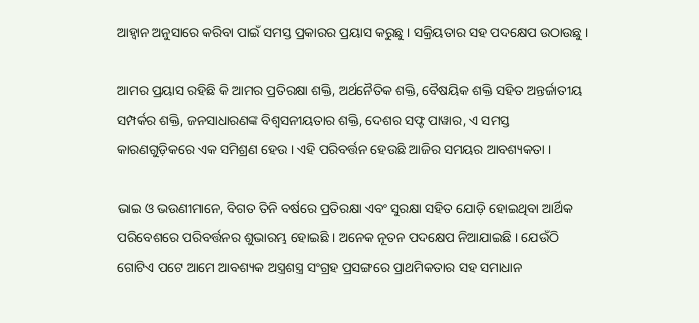ଆହ୍ୱାନ ଅନୁସାରେ କରିବା ପାଇଁ ସମସ୍ତ ପ୍ରକାରର ପ୍ରୟାସ କରୁଛୁ । ସକ୍ରିୟତାର ସହ ପଦକ୍ଷେପ ଉଠାଉଛୁ ।

ଆମର ପ୍ରୟାସ ରହିଛି କି ଆମର ପ୍ରତିରକ୍ଷା ଶକ୍ତି, ଅର୍ଥନୈତିକ ଶକ୍ତି, ବୈଷୟିକ ଶକ୍ତି ସହିତ ଅନ୍ତର୍ଜାତୀୟ ସମ୍ପର୍କର ଶକ୍ତି, ଜନସାଧାରଣଙ୍କ ବିଶ୍ୱସନୀୟତାର ଶକ୍ତି, ଦେଶର ସଫ୍ଟ ପାୱାର, ଏ ସମସ୍ତ କାରଣଗୁଡ଼ିକରେ ଏକ ସମିଶ୍ରଣ ହେଉ । ଏହି ପରିବର୍ତ୍ତନ ହେଉଛି ଆଜିର ସମୟର ଆବଶ୍ୟକତା ।

ଭାଇ ଓ ଭଉଣୀମାନେ, ବିଗତ ତିନି ବର୍ଷରେ ପ୍ରତିରକ୍ଷା ଏବଂ ସୁରକ୍ଷା ସହିତ ଯୋଡ଼ି ହୋଇଥିବା ଆର୍ଥିକ ପରିବେଶରେ ପରିବର୍ତ୍ତନର ଶୁଭାରମ୍ଭ ହୋଇଛି । ଅନେକ ନୂତନ ପଦକ୍ଷେପ ନିଆଯାଇଛି । ଯେଉଁଠି ଗୋଟିଏ ପଟେ ଆମେ ଆବଶ୍ୟକ ଅସ୍ତ୍ରଶସ୍ତ୍ର ସଂଗ୍ରହ ପ୍ରସଙ୍ଗରେ ପ୍ରାଥମିକତାର ସହ ସମାଧାନ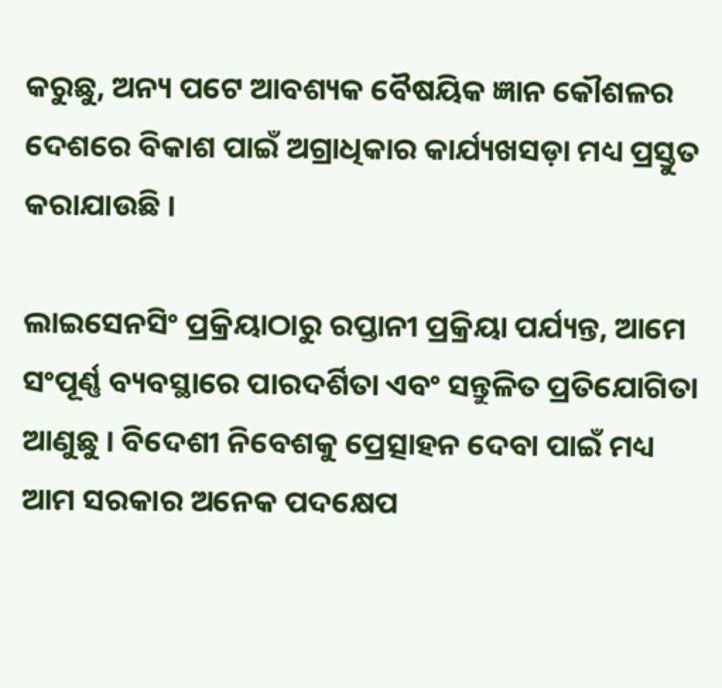କରୁଛୁ, ଅନ୍ୟ ପଟେ ଆବଶ୍ୟକ ବୈଷୟିକ ଜ୍ଞାନ କୌଶଳର ଦେଶରେ ବିକାଶ ପାଇଁ ଅଗ୍ରାଧିକାର କାର୍ଯ୍ୟଖସଡ଼ା ମଧ୍ୟ ପ୍ରସ୍ତୁତ କରାଯାଉଛି ।

ଲାଇସେନସିଂ ପ୍ରକ୍ରିୟାଠାରୁ ରପ୍ତାନୀ ପ୍ରକ୍ରିୟା ପର୍ଯ୍ୟନ୍ତ, ଆମେ ସଂପୂର୍ଣ୍ଣ ବ୍ୟବସ୍ଥାରେ ପାରଦର୍ଶିତା ଏବଂ ସନ୍ତୁଳିତ ପ୍ରତିଯୋଗିତା ଆଣୁଛୁ । ବିଦେଶୀ ନିବେଶକୁ ପ୍ରେତ୍ସାହନ ଦେବା ପାଇଁ ମଧ୍ୟ ଆମ ସରକାର ଅନେକ ପଦକ୍ଷେପ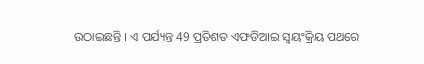ଉଠାଇଛନ୍ତି । ଏ ପର୍ଯ୍ୟନ୍ତ 49 ପ୍ରତିଶତ ଏଫଡିଆଇ ସ୍ୱୟଂକ୍ରିୟ ପଥରେ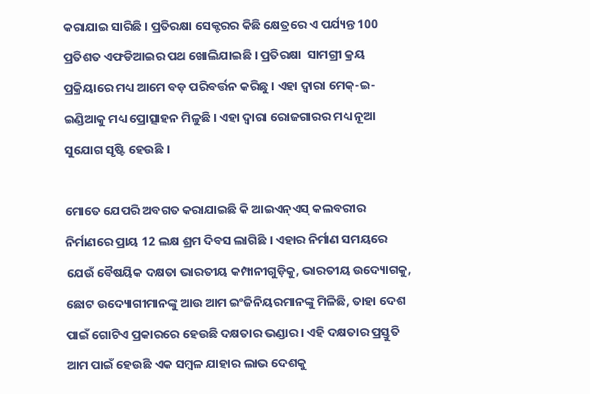କରାଯାଇ ସାରିଛି । ପ୍ରତିରକ୍ଷା ସେକ୍ଟରର କିଛି କ୍ଷେତ୍ରରେ ଏ ପର୍ଯ୍ୟନ୍ତ 100 ପ୍ରତିଶତ ଏଫଡିଆଇର ପଥ ଖୋଲିଯାଇଛି । ପ୍ରତିରକ୍ଷା  ସାମଗ୍ରୀ କ୍ରୟ ପ୍ରକ୍ରିୟାରେ ମଧ୍ୟ ଆମେ ବଡ଼ ପରିବର୍ତ୍ତନ କରିଛୁ । ଏହା ଦ୍ୱାରା ମେକ୍-ଇ-ଇଣ୍ଡିଆକୁ ମଧ୍ୟ ପ୍ରୋତ୍ସାହନ ମିଳୁଛି । ଏହା ଦ୍ୱାରା ରୋଜଗାରର ମଧ୍ୟ ନୂଆ ସୁଯୋଗ ସୃଷ୍ଟି ହେଉଛି ।

ମୋତେ ଯେପରି ଅବଗତ କରାଯାଇଛି କି ଆଇଏନ୍ଏସ୍ କଲବରୀର ନିର୍ମାଣରେ ପ୍ରାୟ 12 ଲକ୍ଷ ଶ୍ରମ ଦିବସ ଲାଗିଛି । ଏହାର ନିର୍ମାଣ ସମୟରେ ଯେଉଁ ବୈଷୟିକ ଦକ୍ଷତା ଭାରତୀୟ କମ୍ପାନୀଗୁଡ଼ିକୁ, ଭାରତୀୟ ଉଦ୍ୟୋଗକୁ, ଛୋଟ ଉଦ୍ୟୋଗୀମାନଙ୍କୁ ଆଉ ଆମ ଇଂଜିନିୟରମାନଙ୍କୁ ମିଳିଛି, ତାହା ଦେଶ ପାଇଁ ଗୋଟିଏ ପ୍ରକାରରେ ହେଉଛି ଦକ୍ଷତାର ଭଣ୍ଡାର । ଏହି ଦକ୍ଷତାର ପ୍ରସ୍ତୁତି ଆମ ପାଇଁ ହେଉଛି ଏକ ସମ୍ବଳ ଯାହାର ଲାଭ ଦେଶକୁ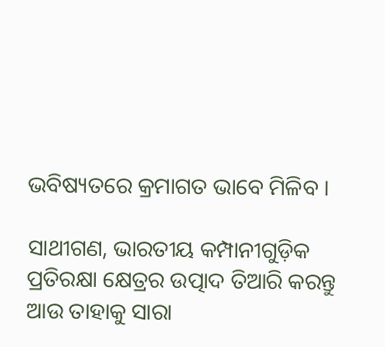ଭବିଷ୍ୟତରେ କ୍ରମାଗତ ଭାବେ ମିଳିବ ।

ସାଥୀଗଣ, ଭାରତୀୟ କମ୍ପାନୀଗୁଡ଼ିକ ପ୍ରତିରକ୍ଷା କ୍ଷେତ୍ରର ଉତ୍ପାଦ ତିଆରି କରନ୍ତୁ ଆଉ ତାହାକୁ ସାରା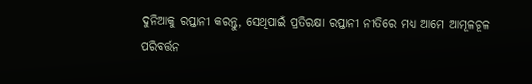ଦୁନିଆକୁ ରପ୍ତାନୀ କରନ୍ତୁ, ସେଥିପାଇଁ ପ୍ରତିରକ୍ଷା ରପ୍ତାନୀ ନୀତିରେ ମଧ୍ୟ ଆମେ ଆମୂଳଚୂଳ ପରିବର୍ତ୍ତନ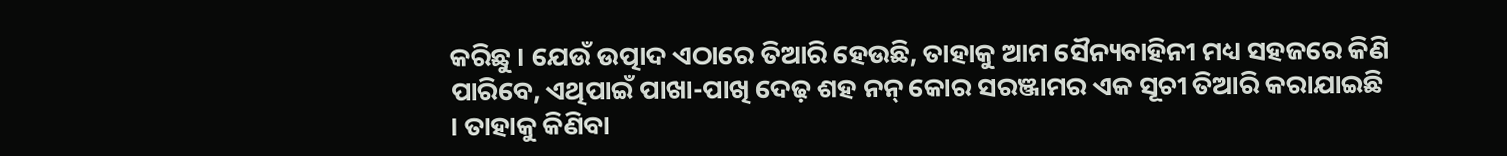କରିଛୁ । ଯେଉଁ ଉତ୍ପାଦ ଏଠାରେ ତିଆରି ହେଉଛି, ତାହାକୁ ଆମ ସୈନ୍ୟବାହିନୀ ମଧ୍ୟ ସହଜରେ କିଣି ପାରିବେ, ଏଥିପାଇଁ ପାଖା-ପାଖି ଦେଢ଼ ଶହ ନନ୍ କୋର ସରଞ୍ଜାମର ଏକ ସୂଚୀ ତିଆରି କରାଯାଇଛି । ତାହାକୁ କିଣିବା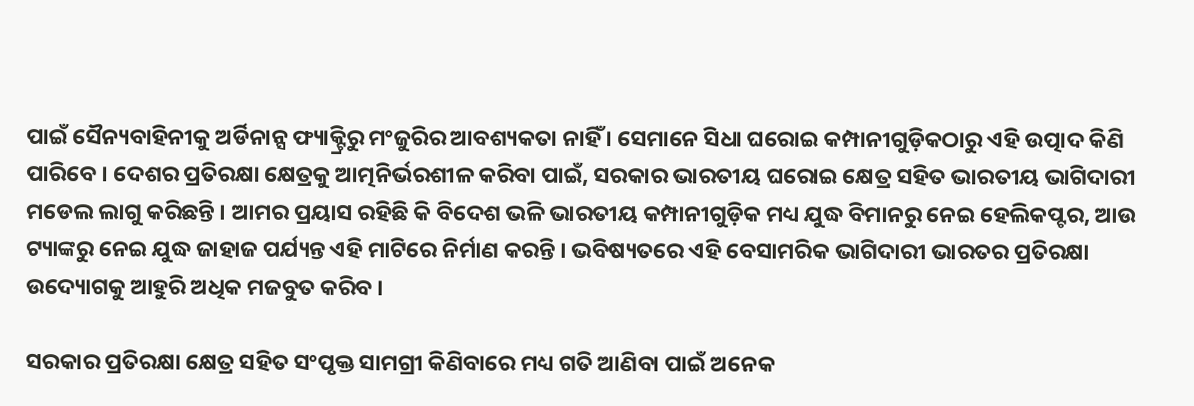ପାଇଁ ସୈନ୍ୟବାହିନୀକୁ ଅର୍ଡିନାନ୍ସ ଫ୍ୟାକ୍ଟ୍ରିରୁ ମଂଜୁରିର ଆବଶ୍ୟକତା ନାହିଁ । ସେମାନେ ସିଧା ଘରୋଇ କମ୍ପାନୀଗୁଡ଼ିକଠାରୁ ଏହି ଉତ୍ପାଦ କିଣି ପାରିବେ । ଦେଶର ପ୍ରତିରକ୍ଷା କ୍ଷେତ୍ରକୁ ଆତ୍ମନିର୍ଭରଶୀଳ କରିବା ପାଇଁ, ସରକାର ଭାରତୀୟ ଘରୋଇ କ୍ଷେତ୍ର ସହିତ ଭାରତୀୟ ଭାଗିଦାରୀ ମଡେଲ ଲାଗୁ କରିଛନ୍ତି । ଆମର ପ୍ରୟାସ ରହିଛି କି ବିଦେଶ ଭଳି ଭାରତୀୟ କମ୍ପାନୀଗୁଡ଼ିକ ମଧ୍ୟ ଯୁଦ୍ଧ ବିମାନରୁ ନେଇ ହେଲିକପ୍ଟର, ଆଉ ଟ୍ୟାଙ୍କରୁ ନେଇ ଯୁଦ୍ଧ ଜାହାଜ ପର୍ଯ୍ୟନ୍ତ ଏହି ମାଟିରେ ନିର୍ମାଣ କରନ୍ତି । ଭବିଷ୍ୟତରେ ଏହି ବେସାମରିକ ଭାଗିଦାରୀ ଭାରତର ପ୍ରତିରକ୍ଷା ଉଦ୍ୟୋଗକୁ ଆହୁରି ଅଧିକ ମଜବୁତ କରିବ ।

ସରକାର ପ୍ରତିରକ୍ଷା କ୍ଷେତ୍ର ସହିତ ସଂପୃକ୍ତ ସାମଗ୍ରୀ କିଣିବାରେ ମଧ୍ୟ ଗତି ଆଣିବା ପାଇଁ ଅନେକ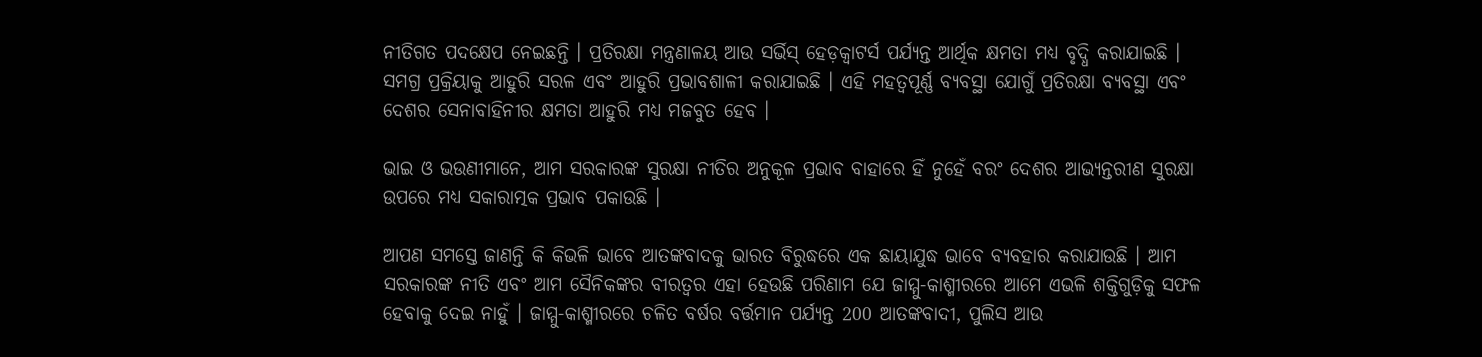ନୀତିଗତ ପଦକ୍ଷେପ ନେଇଛନ୍ତି । ପ୍ରତିରକ୍ଷା ମନ୍ତ୍ରଣାଳୟ ଆଉ ସର୍ଭିସ୍ ହେଡ଼କ୍ଵାଟର୍ସ ପର୍ଯ୍ୟନ୍ତ ଆର୍ଥିକ କ୍ଷମତା ମଧ୍ୟ ବୃଦ୍ଧି କରାଯାଇଛି । ସମଗ୍ର ପ୍ରକ୍ରିୟାକୁ ଆହୁରି ସରଳ ଏବଂ ଆହୁରି ପ୍ରଭାବଶାଳୀ କରାଯାଇଛି । ଏହି ମହତ୍ୱପୂର୍ଣ୍ଣ ବ୍ୟବସ୍ଥା ଯୋଗୁଁ ପ୍ରତିରକ୍ଷା ବ୍ୟବସ୍ଥା ଏବଂ ଦେଶର ସେନାବାହିନୀର କ୍ଷମତା ଆହୁରି ମଧ୍ୟ ମଜବୁତ ହେବ ।

ଭାଇ ଓ ଭଉଣୀମାନେ, ଆମ ସରକାରଙ୍କ ସୁରକ୍ଷା ନୀତିର ଅନୁକୂଳ ପ୍ରଭାବ ବାହାରେ ହିଁ ନୁହେଁ ବରଂ ଦେଶର ଆଭ୍ୟନ୍ତରୀଣ ସୁରକ୍ଷା ଉପରେ ମଧ୍ୟ ସକାରାତ୍ମକ ପ୍ରଭାବ ପକାଉଛି ।

ଆପଣ ସମସ୍ତେ ଜାଣନ୍ତି କି କିଭଳି ଭାବେ ଆତଙ୍କବାଦକୁ ଭାରତ ବିରୁଦ୍ଧରେ ଏକ ଛାୟାଯୁଦ୍ଧ ଭାବେ ବ୍ୟବହାର କରାଯାଉଛି । ଆମ ସରକାରଙ୍କ ନୀତି ଏବଂ ଆମ ସୈନିକଙ୍କର ବୀରତ୍ୱର ଏହା ହେଉଛି ପରିଣାମ ଯେ ଜାମ୍ମୁ-କାଶ୍ମୀରରେ ଆମେ ଏଭଳି ଶକ୍ତିଗୁଡ଼ିକୁ ସଫଳ ହେବାକୁ ଦେଇ ନାହୁଁ । ଜାମ୍ମୁ-କାଶ୍ମୀରରେ ଚଳିତ ବର୍ଷର ବର୍ତ୍ତମାନ ପର୍ଯ୍ୟନ୍ତ 200 ଆତଙ୍କବାଦୀ, ପୁଲିସ ଆଉ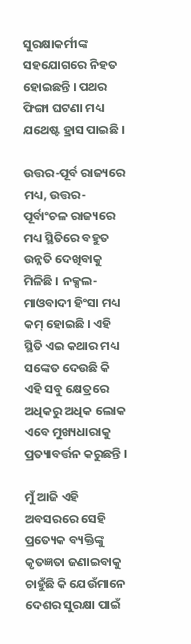ସୁରକ୍ଷାକର୍ମୀଙ୍କ ସହଯୋଗରେ ନିହତ ହୋଇଛନ୍ତି । ପଥର ଫିଙ୍ଗା ଘଟଣା ମଧ୍ୟ ଯଥେଷ୍ଟ ହ୍ରାସ ପାଇଛି ।

ଉତ୍ତର-ପୂର୍ବ ରାଜ୍ୟରେ ମଧ୍ୟ, ଉତ୍ତର-ପୂର୍ବାଂଚଳ ରାଜ୍ୟରେ ମଧ୍ୟ ସ୍ଥିତିରେ ବହୁତ ଉନ୍ନତି ଦେଖିବାକୁ ମିଳିଛି । ନକ୍ସଲ-ମାଓବାଦୀ ହିଂସା ମଧ୍ୟ କମ୍ ହୋଇଛି । ଏହି ସ୍ଥିତି ଏଇ କଥାର ମଧ୍ୟ ସଙ୍କେତ ଦେଉଛି କି ଏହି ସବୁ କ୍ଷେତ୍ରରେ ଅଧିକରୁ ଅଧିକ ଲୋକ ଏବେ ମୁଖ୍ୟଧାରାକୁ ପ୍ରତ୍ୟାବର୍ତ୍ତନ କରୁଛନ୍ତି ।

ମୁଁ ଆଜି ଏହି ଅବସରରେ ସେହି ପ୍ରତ୍ୟେକ ବ୍ୟକ୍ତିଙ୍କୁ କୃତଜ୍ଞତା ଜଣାଇବାକୁ ଚାହୁଁଛି କି ଯେଉଁମାନେ ଦେଶର ସୁରକ୍ଷା ପାଇଁ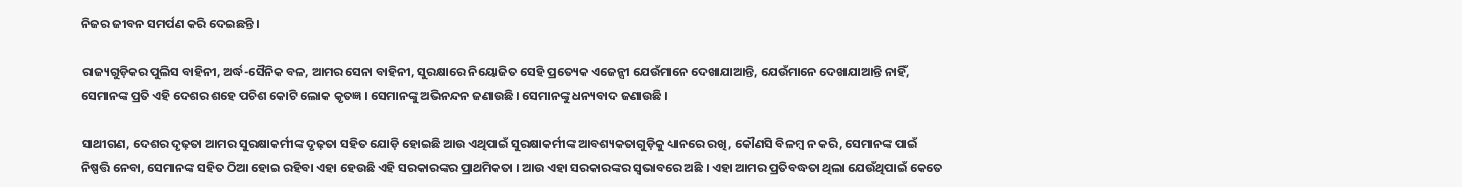ନିଜର ଜୀବନ ସମର୍ପଣ କରି ଦେଇଛନ୍ତି ।

ରାଜ୍ୟଗୁଡ଼ିକର ପୁଲିସ ବାହିନୀ, ଅର୍ଦ୍ଧ-ସୈନିକ ବଳ, ଆମର ସେନା ବାହିନୀ, ସୁରକ୍ଷାରେ ନିୟୋଜିତ ସେହି ପ୍ରତ୍ୟେକ ଏଜେନ୍ସୀ ଯେଉଁମାନେ ଦେଖାଯାଆନ୍ତି, ଯେଉଁମାନେ ଦେଖାଯାଆନ୍ତି ନାହିଁ, ସେମାନଙ୍କ ପ୍ରତି ଏହି ଦେଶର ଶହେ ପଚିଶ କୋଟି ଲୋକ କୃତଜ୍ଞ । ସେମାନଙ୍କୁ ଅଭିନନ୍ଦନ ଜଣାଉଛି । ସେମାନଙ୍କୁ ଧନ୍ୟବାଦ ଜଣାଉଛି ।

ସାଥୀଗଣ, ଦେଶର ଦୃଢ଼ତା ଆମର ସୁରକ୍ଷାକର୍ମୀଙ୍କ ଦୃଢ଼ତା ସହିତ ଯୋଡ଼ି ହୋଇଛି ଆଉ ଏଥିପାଇଁ ସୁରକ୍ଷାକର୍ମୀଙ୍କ ଆବଶ୍ୟକତାଗୁଡ଼ିକୁ ଧ୍ୟାନରେ ରଖି, କୌଣସି ବିଳମ୍ବ ନ କରି, ସେମାନଙ୍କ ପାଇଁ ନିଷ୍ପତ୍ତି ନେବା, ସେମାନଙ୍କ ସହିତ ଠିଆ ହୋଇ ରହିବା ଏହା ହେଉଛି ଏହି ସରକାରଙ୍କର ପ୍ରାଥମିକତା । ଆଉ ଏହା ସରକାରଙ୍କର ସ୍ୱଭାବରେ ଅଛି । ଏହା ଆମର ପ୍ରତିବଦ୍ଧତା ଥିଲା ଯେଉଁଥିପାଇଁ କେତେ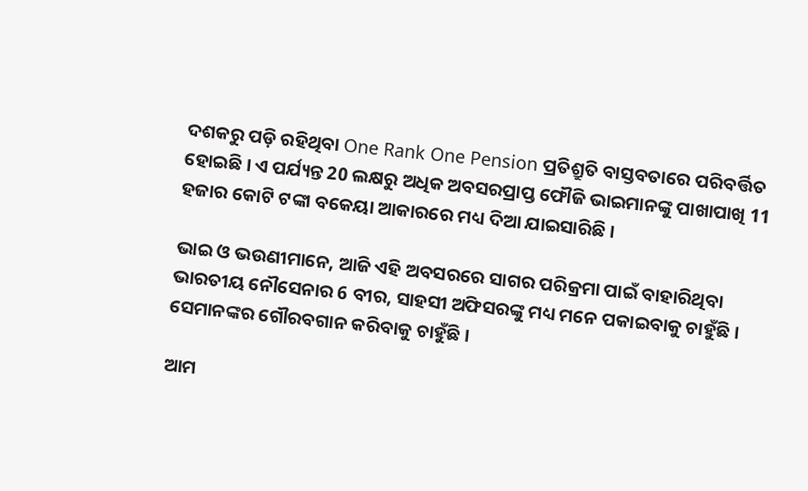ଦଶକରୁ ପଡ଼ି ରହିଥିବା One Rank One Pension ପ୍ରତିଶ୍ରୁତି ବାସ୍ତବତାରେ ପରିବର୍ତ୍ତିତ ହୋଇଛି । ଏ ପର୍ଯ୍ୟନ୍ତ 20 ଲକ୍ଷରୁ ଅଧିକ ଅବସରପ୍ରାପ୍ତ ଫୌଜି ଭାଇମାନଙ୍କୁ ପାଖାପାଖି 11 ହଜାର କୋଟି ଟଙ୍କା ବକେୟା ଆକାରରେ ମଧ୍ୟ ଦିଆ ଯାଇସାରିଛି ।

ଭାଇ ଓ ଭଉଣୀମାନେ, ଆଜି ଏହି ଅବସରରେ ସାଗର ପରିକ୍ରମା ପାଇଁ ବାହାରିଥିବା ଭାରତୀୟ ନୌସେନାର 6 ବୀର, ସାହସୀ ଅଫିସରଙ୍କୁ ମଧ୍ୟ ମନେ ପକାଇବାକୁ ଚାହୁଁଛି । ସେମାନଙ୍କର ଗୌରବଗାନ କରିବାକୁ ଚାହୁଁଛି ।

ଆମ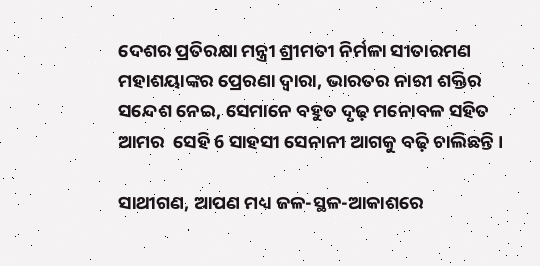ଦେଶର ପ୍ରତିରକ୍ଷା ମନ୍ତ୍ରୀ ଶ୍ରୀମତୀ ନିର୍ମଳା ସୀତାରମଣ ମହାଶୟାଙ୍କର ପ୍ରେରଣା ଦ୍ୱାରା, ଭାରତର ନାରୀ ଶକ୍ତିର ସନ୍ଦେଶ ନେଇ, ସେମାନେ ବହୁତ ଦୃଢ଼ ମନୋବଳ ସହିତ ଆମର  ସେହି 6 ସାହସୀ ସେନାନୀ ଆଗକୁ ବଢ଼ି ଚାଲିଛନ୍ତି ।

ସାଥୀଗଣ, ଆପଣ ମଧ୍ୟ ଜଳ-ସ୍ଥଳ-ଆକାଶରେ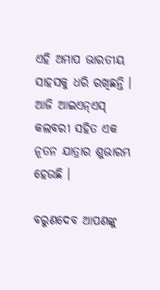ଏହି ଅମାପ ଭାରତୀୟ ସାହସକୁ ଧରି ରଖିଛନ୍ତି । ଆଜି ଆଇଏନ୍ଏସ୍ କଲବରୀ ସହିତ ଏକ ନୂତନ ଯାତ୍ରାର ଶୁଭାରମ୍ଭ ହେଉଛି ।

ବରୁଣଦେବ ଆପଣଙ୍କୁ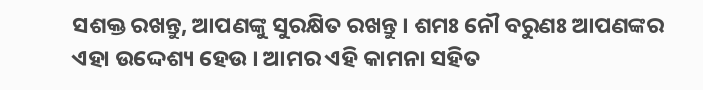ସଶକ୍ତ ରଖନ୍ତୁ, ଆପଣଙ୍କୁ ସୁରକ୍ଷିତ ରଖନ୍ତୁ । ଶମଃ ନୌ ବରୁଣଃ ଆପଣଙ୍କର ଏହା ଉଦ୍ଦେଶ୍ୟ ହେଉ । ଆମର ଏହି କାମନା ସହିତ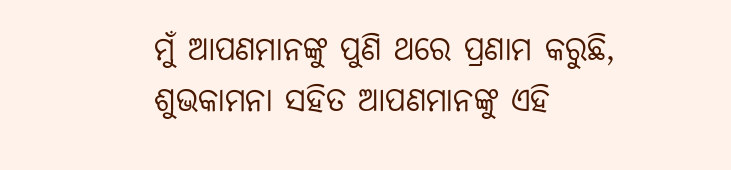ମୁଁ ଆପଣମାନଙ୍କୁ ପୁଣି ଥରେ ପ୍ରଣାମ କରୁଛି, ଶୁଭକାମନା ସହିତ ଆପଣମାନଙ୍କୁ ଏହି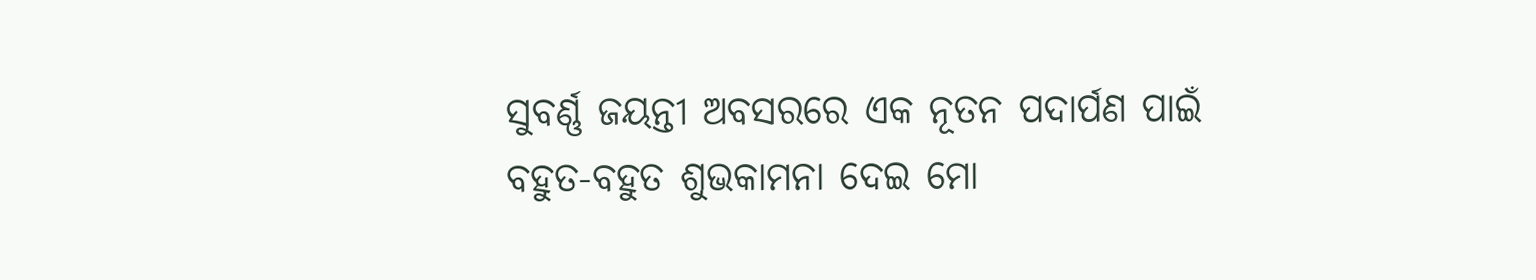ସୁବର୍ଣ୍ଣ ଜୟନ୍ତୀ ଅବସରରେ ଏକ ନୂତନ ପଦାର୍ପଣ ପାଇଁ ବହୁତ-ବହୁତ ଶୁଭକାମନା ଦେଇ ମୋ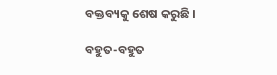ବକ୍ତବ୍ୟକୁ ଶେଷ କରୁଛି ।

ବହୁତ-ବହୁତ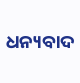ଧନ୍ୟବାଦ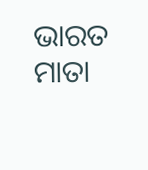ଭାରତ ମାତା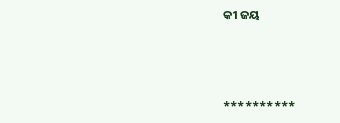କୀ ଜୟ



**********